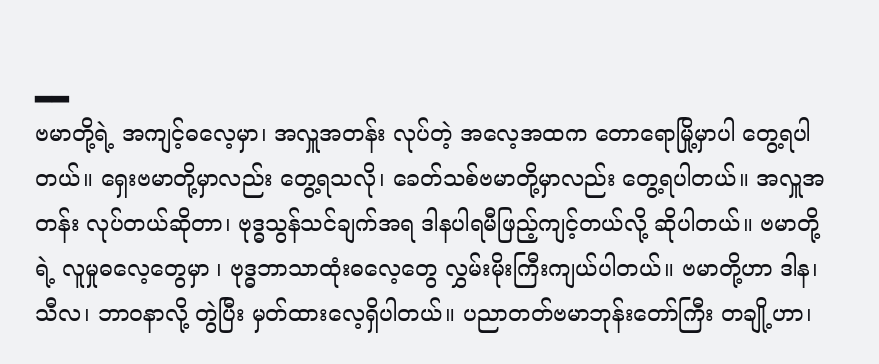▂▂
ဗမာတို့ရဲ့ အကျင့်ဓလေ့မှာ၊ အလှူအတန်း လုပ်တဲ့ အလေ့အထက တောရောမြို့မှာပါ တွေ့ရပါတယ်။ ရှေးဗမာတို့မှာလည်း တွေ့ရသလို၊ ခေတ်သစ်ဗမာတို့မှာလည်း တွေ့ရပါတယ်။ အလှူအတန်း လုပ်တယ်ဆိုတာ၊ ဗုဒ္ဓသွန်သင်ချက်အရ ဒါနပါရမီဖြည့်ကျင့်တယ်လို့ ဆိုပါတယ်။ ဗမာတို့ရဲ့ လူမှုဓလေ့တွေမှာ ၊ ဗုဒ္ဓဘာသာထုံးဓလေ့တွေ လွှမ်းမိုးကြီးကျယ်ပါတယ်။ ဗမာတို့ဟာ ဒါန၊ သီလ၊ ဘာဝနာလို့ တွဲပြီး မှတ်ထားလေ့ရှိပါတယ်။ ပညာတတ်ဗမာဘုန်းတော်ကြီး တချို့ဟာ၊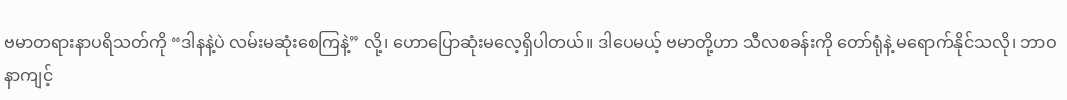ဗမာတရားနာပရိသတ်ကို “ဒါနနဲ့ပဲ လမ်းမဆုံးစေကြနဲ့” လို့၊ ဟောပြောဆုံးမလေ့ရှိပါတယ်။ ဒါပေမယ့် ဗမာတို့ဟာ သီလစခန်းကို တော်ရုံနဲ့ မရောက်နိုင်သလို၊ ဘာဝနာကျင့်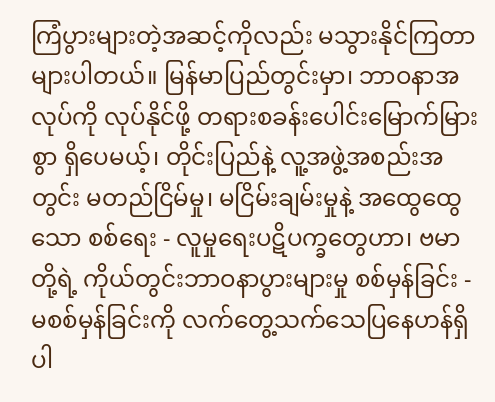ကြံပွားများတဲ့အဆင့်ကိုလည်း မသွားနိုင်ကြတာများပါတယ်။ မြန်မာပြည်တွင်းမှာ၊ ဘာဝနာအလုပ်ကို လုပ်နိုင်ဖို့ တရားစခန်းပေါင်းမြောက်မြားစွာ ရှိပေမယ့်၊ တိုင်းပြည်နဲ့ လူ့အဖွဲ့အစည်းအတွင်း မတည်ငြိမ်မှု၊ မငြိမ်းချမ်းမှုနဲ့ အထွေထွေသော စစ်ရေး - လူမှုရေးပဋိပက္ခတွေဟာ၊ ဗမာတို့ရဲ့ ကိုယ်တွင်းဘာဝနာပွားများမှု စစ်မှန်ခြင်း - မစစ်မှန်ခြင်းကို လက်တွေ့သက်သေပြနေဟန်ရှိပါ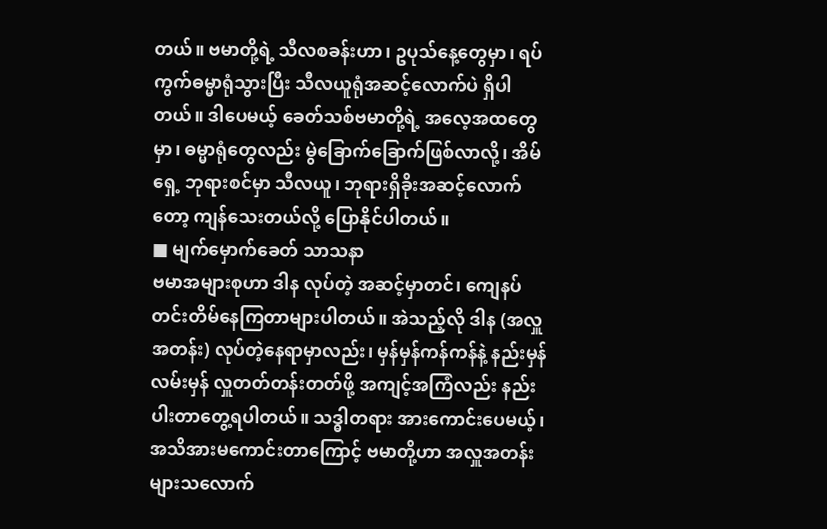တယ်။ ဗမာတို့ရဲ့ သီလစခန်းဟာ၊ ဥပုသ်နေ့တွေမှာ၊ ရပ်ကွက်ဓမ္မာရုံသွားပြီး သီလယူရုံအဆင့်လောက်ပဲ ရှိပါတယ်။ ဒါပေမယ့် ခေတ်သစ်ဗမာတို့ရဲ့ အလေ့အထတွေမှာ၊ ဓမ္မာရုံတွေလည်း မွဲခြောက်ခြောက်ဖြစ်လာလို့၊ အိမ်ရှေ့ ဘုရားစင်မှာ သီလယူ၊ ဘုရားရှိခိုးအဆင့်လောက်တော့ ကျန်သေးတယ်လို့ ပြောနိုင်ပါတယ်။
■ မျက်မှောက်ခေတ် သာသနာ
ဗမာအများစုဟာ ဒါန လုပ်တဲ့ အဆင့်မှာတင်၊ ကျေနပ်တင်းတိမ်နေကြတာများပါတယ်။ အဲသည့်လို ဒါန (အလှူအတန်း) လုပ်တဲ့နေရာမှာလည်း၊ မှန်မှန်ကန်ကန်နဲ့ နည်းမှန်လမ်းမှန် လှူတတ်တန်းတတ်ဖို့ အကျင့်အကြံလည်း နည်းပါးတာတွေ့ရပါတယ်။ သဒ္ဓါတရား အားကောင်းပေမယ့်၊ အသိအားမကောင်းတာကြောင့် ဗမာတို့ဟာ အလှူအတန်းများသလောက်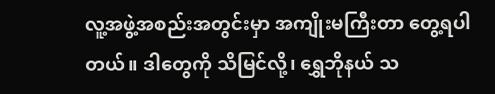လူ့အဖွဲ့အစည်းအတွင်းမှာ အကျိုးမကြီးတာ တွေ့ရပါတယ်။ ဒါတွေကို သိမြင်လို့၊ ရွှေဘိုနယ် သ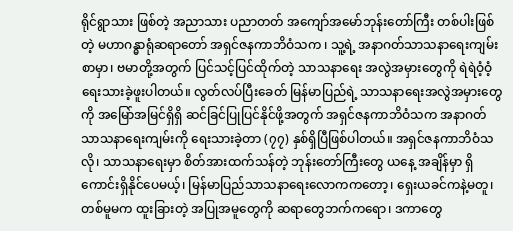ရိုင်ရွာသား ဖြစ်တဲ့ အညာသား ပညာတတ် အကျော်အမော်ဘုန်းတော်ကြီး တစ်ပါးဖြစ်တဲ့ မဟာဂန္ဓာရုံဆရာတော် အရှင်ဇနကာဘိဝံသက ၊ သူ့ရဲ့ အနာဂတ်သာသနာရေးကျမ်းစာမှာ၊ ဗမာတို့အတွက် ပြင်သင့်ပြင်ထိုက်တဲ့ သာသနာရေး အလွဲအမှားတွေကို ရဲရဲဝံ့ဝံ့ ရေးသားခဲ့ဖူးပါတယ်။ လွတ်လပ်ပြီးခေတ် မြန်မာပြည်ရဲ့ သာသနာရေးအလွဲအမှားတွေကို အမြော်အမြင်ရှိရှိ ဆင်ခြင်ပြုပြင်နိုင်ဖို့အတွက် အရှင်ဇနကာဘိဝံသက အနာဂတ်သာသနာရေးကျမ်းကို ရေးသားခဲ့တာ (၇၇) နှစ်ရှိပြီဖြစ်ပါတယ်။ အရှင်ဇနကာဘိဝံသလို၊ သာသနာရေးမှာ စိတ်အားထက်သန်တဲ့ ဘုန်းတော်ကြီးတွေ ယနေ့ အချိန်မှာ ရှိကောင်းရှိနိုင်ပေမယ့်၊ မြန်မာပြည်သာသနာရေးလောကကတော့၊ ရှေးယခင်ကနဲ့မတူ၊ တစ်မူမက ထူးခြားတဲ့ အပြုအမူတွေကို ဆရာတွေဘက်ကရော၊ ဒကာတွေ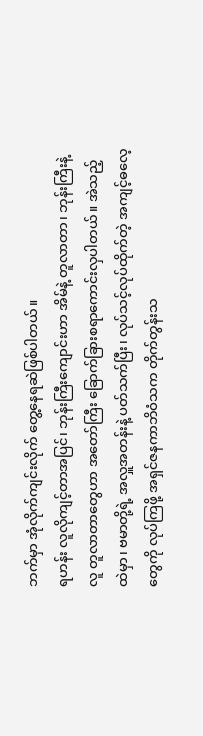ဘက်မှာ အုံလိုက်ကျင်းလိုက် တွေ့နေရဆဲဖြစ်ပါတယ်။
ရဟန်း လူလိုကျင့်တာအပြင်၊ ဘုန်းကြီးကျောင်းဟာ အိမ်နဲ့ တူလာတာ၊ ဘုန်းကြီးနဲ့ လူ တူလာတာတွေဟာ အတော်ကြီး ခြောက်ခြားစရာကောင်းလှပါတယ်။ အဲသည့်ထဲမှာ၊ ဗမာတို့ရဲ့ အလှူအတန်းနဲ့ ပတ်သက်ပြီး၊ လုပ်သင့်လုပ်ထိုက်တဲ့ အကျင့်ဓလေ့တွေကို လုပ်ကြဖို့ အရှင်ဇနကာဘိဝံသက တိုက်တွန်းသ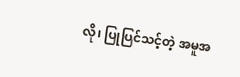လို၊ ပြုပြင်သင့်တဲ့ အမူအ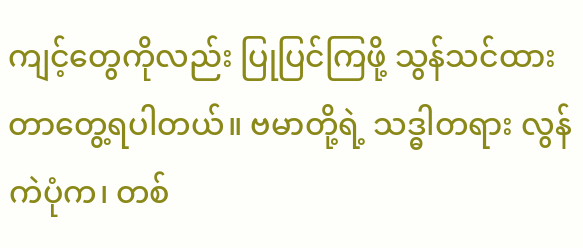ကျင့်တွေကိုလည်း ပြုပြင်ကြဖို့ သွန်သင်ထားတာတွေ့ရပါတယ်။ ဗမာတို့ရဲ့ သဒ္ဓါတရား လွန်ကဲပုံက၊ တစ်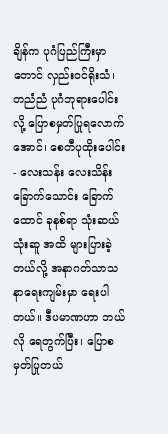ချိန်က ပုဂံပြည်ကြီးမှာတောင် လှည်းဝင်ရိုးသံ၊ တညံညံ ပုဂံဘုရားပေါင်းလို့ ပြောစမှတ်ပြုရလောက်အောင်၊ စေတီပုထိုးပေါင်း - လေးသန်း လေးသိန်း ခြောက်သောင်း ခြောက်ထောင် ခုနစ်ရာ သုံးဆယ်သုံးဆူ အထိ များပြားခဲ့တယ်လို့ အနာဂတ်သာသနာရေးကျမ်းမှာ ရေးပါတယ်။ ဒီပမာဏဟာ ဘယ်လို ရေတွက်ပြီး၊ ပြောစမှတ်ပြုတယ်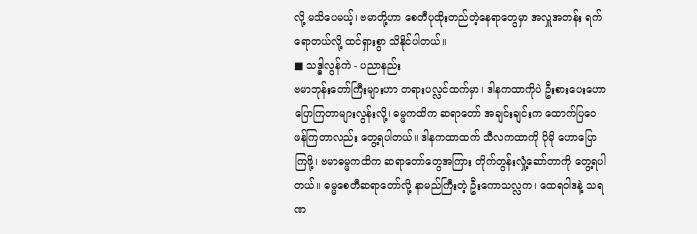လို့ မသိပေမယ့်၊ ဗမာတို့ဟာ စေတီပုထိုးတည်တဲ့နေရာတွေမှာ အလှူအတန်း ရက်ရောတယ်လို့ ထင်ရှားစွာ သိနိုင်ပါတယ်။
■ သဒ္ဓါလွန်ကဲ - ပညာနည်း
ဗမာဘုန်းတော်ကြီးများဟာ တရားပလ္လင်ထက်မှာ၊ ဒါနကထာကိုပဲ ဦးစားပေးဟောပြောကြတာများလွန်းလို့၊ ဓမ္မကထိက ဆရာတော် အချင်းချင်းက ထောက်ပြဝေဖန်ကြတာလည်း တွေ့ရပါတယ်။ ဒါနကထာထက် သီလကထာကို ပိုမို ဟောပြောကြဖို့၊ ဗမာဓမ္မကထိက ဆရာတော်တွေအကြား တိုက်တွန်းလှုံ့ဆော်တာကို တွေ့ရပါတယ်။ ဓမ္မစေတီဆရာတော်လို့ နာမည်ကြီးတဲ့ ဦးကောသလ္လက၊ ထေရဝါဒနဲ့ သရဏ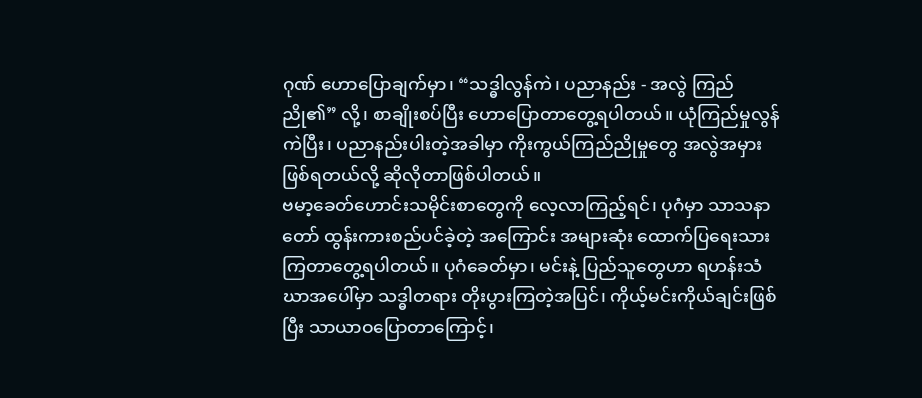ဂုဏ် ဟောပြောချက်မှာ၊ “သဒ္ဓါလွန်ကဲ၊ ပညာနည်း - အလွဲ ကြည်ညို၏” လို့၊ စာချိုးစပ်ပြီး ဟောပြောတာတွေ့ရပါတယ်။ ယုံကြည်မှုလွန်ကဲပြီး၊ ပညာနည်းပါးတဲ့အခါမှာ ကိုးကွယ်ကြည်ညိုမှုတွေ အလွဲအမှားဖြစ်ရတယ်လို့ ဆိုလိုတာဖြစ်ပါတယ်။
ဗမာ့ခေတ်ဟောင်းသမိုင်းစာတွေကို လေ့လာကြည့်ရင်၊ ပုဂံမှာ သာသနာတော် ထွန်းကားစည်ပင်ခဲ့တဲ့ အကြောင်း အများဆုံး ထောက်ပြရေးသားကြတာတွေ့ရပါတယ်။ ပုဂံခေတ်မှာ၊ မင်းနဲ့ ပြည်သူတွေဟာ ရဟန်းသံဃာအပေါ်မှာ သဒ္ဓါတရား တိုးပွားကြတဲ့အပြင်၊ ကိုယ့်မင်းကိုယ်ချင်းဖြစ်ပြီး သာယာဝပြောတာကြောင့်၊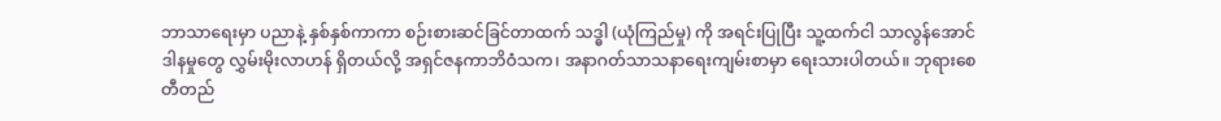ဘာသာရေးမှာ ပညာနဲ့ နှစ်နှစ်ကာကာ စဉ်းစားဆင်ခြင်တာထက် သဒ္ဓါ (ယုံကြည်မှု) ကို အရင်းပြုပြီး သူ့ထက်ငါ သာလွန်အောင် ဒါနမှုတွေ လွှမ်းမိုးလာဟန် ရှိတယ်လို့ အရှင်ဇနကာဘိဝံသက၊ အနာဂတ်သာသနာရေးကျမ်းစာမှာ ရေးသားပါတယ်။ ဘုရားစေတီတည်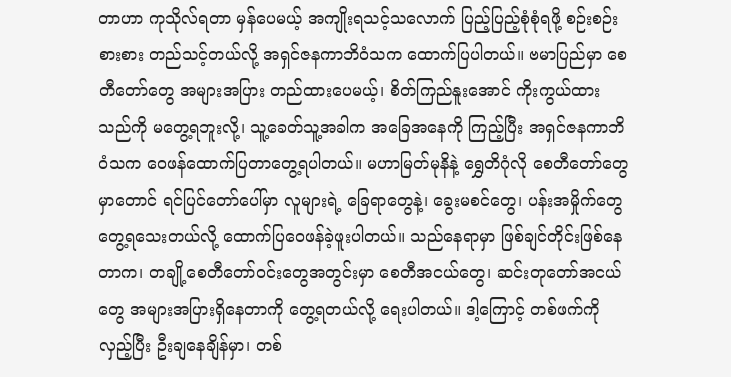တာဟာ ကုသိုလ်ရတာ မှန်ပေမယ့် အကျိုးရသင့်သလောက် ပြည့်ပြည့်စုံစုံရဖို့ စဉ်းစဉ်းစားစား တည်သင့်တယ်လို့ အရှင်ဇနကာဘိဝံသက ထောက်ပြပါတယ်။ ဗမာပြည်မှာ စေတီတော်တွေ အများအပြား တည်ထားပေမယ့်၊ စိတ်ကြည်နူးအောင် ကိုးကွယ်ထားသည်ကို မတွေ့ရဘူးလို့၊ သူ့ခေတ်သူ့အခါက အခြေအနေကို ကြည့်ပြီး အရှင်ဇနကာဘိဝံသက ဝေဖန်ထောက်ပြတာတွေ့ရပါတယ်။ မဟာမြတ်မုနိနဲ့ ရွှေတိဂုံလို စေတီတော်တွေမှာတောင် ရင်ပြင်တော်ပေါ်မှာ လူများရဲ့ ခြေရာတွေနဲ့၊ ခွေးမစင်တွေ၊ ပန်းအမှိုက်တွေ တွေ့ရသေးတယ်လို့ ထောက်ပြဝေဖန်ခဲ့ဖူးပါတယ်။ သည်နေရာမှာ ဖြစ်ချင်တိုင်းဖြစ်နေတာက၊ တချို့စေတီတော်ဝင်းတွေအတွင်းမှာ စေတီအငယ်တွေ၊ ဆင်းတုတော်အငယ်တွေ အများအပြားရှိနေတာကို တွေ့ရတယ်လို့ ရေးပါတယ်။ ဒါ့ကြောင့် တစ်ဖက်ကို လှည့်ပြီး ဦးချနေချိန်မှာ၊ တစ်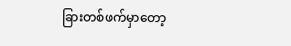ခြားတစ်ဖက်မှာတော့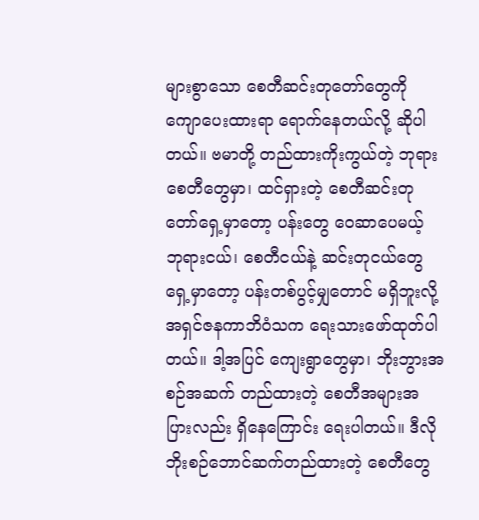များစွာသော စေတီဆင်းတုတော်တွေကို ကျောပေးထားရာ ရောက်နေတယ်လို့ ဆိုပါတယ်။ ဗမာတို့ တည်ထားကိုးကွယ်တဲ့ ဘုရားစေတီတွေမှာ၊ ထင်ရှားတဲ့ စေတီဆင်းတုတော်ရှေ့မှာတော့ ပန်းတွေ ဝေဆာပေမယ့် ဘုရားငယ်၊ စေတီငယ်နဲ့ ဆင်းတုငယ်တွေရှေ့မှာတော့ ပန်းတစ်ပွင့်မျှတောင် မရှိဘူးလို့ အရှင်ဇနကာဘိဝံသက ရေးသားဖော်ထုတ်ပါတယ်။ ဒါ့အပြင် ကျေးရွာတွေမှာ၊ ဘိုးဘွားအစဉ်အဆက် တည်ထားတဲ့ စေတီအများအပြားလည်း ရှိနေကြောင်း ရေးပါတယ်။ ဒီလို ဘိုးစဉ်ဘောင်ဆက်တည်ထားတဲ့ စေတီတွေ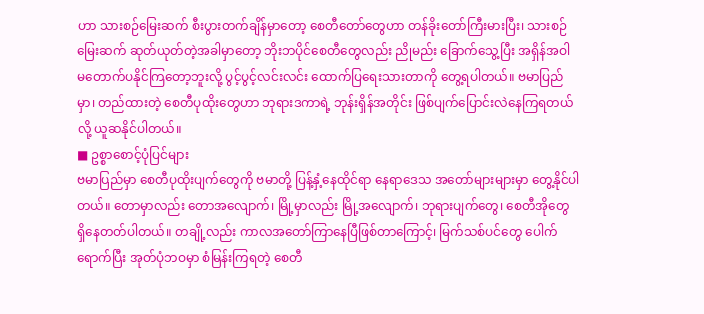ဟာ သားစဉ်မြေးဆက် စီးပွားတက်ချိန်မှာတော့ စေတီတော်တွေဟာ တန်ခိုးတော်ကြီးမားပြီး၊ သားစဉ်မြေးဆက် ဆုတ်ယုတ်တဲ့အခါမှာတော့ ဘိုးဘပိုင်စေတီတွေလည်း ညိုမည်း ခြောက်သွေ့ပြီး အရှိန်အဝါ မတောက်ပနိုင်ကြတော့ဘူးလို့ ပွင့်ပွင့်လင်းလင်း ထောက်ပြရေးသားတာကို တွေ့ရပါတယ်။ ဗမာပြည်မှာ၊ တည်ထားတဲ့ စေတီပုထိုးတွေဟာ ဘုရားဒကာရဲ့ ဘုန်းရှိန်အတိုင်း ဖြစ်ပျက်ပြောင်းလဲနေကြရတယ်လို့ ယူဆနိုင်ပါတယ်။
■ ဥစ္စာစောင့်ပုံပြင်များ
ဗမာပြည်မှာ စေတီပုထိုးပျက်တွေကို ဗမာတို့ ပြန့်နှံ့နေထိုင်ရာ နေရာဒေသ အတော်များများမှာ တွေ့နိုင်ပါတယ်။ တောမှာလည်း တောအလျောက်၊ မြို့မှာလည်း မြို့အလျောက်၊ ဘုရားပျက်တွေ၊ စေတီအိုတွေ ရှိနေတတ်ပါတယ်။ တချို့လည်း ကာလအတော်ကြာနေပြီဖြစ်တာကြောင့်၊ မြက်သစ်ပင်တွေ ပေါက်ရောက်ပြီး အုတ်ပုံဘဝမှာ စံမြန်းကြရတဲ့ စေတီ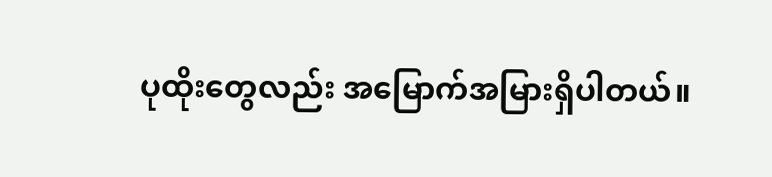ပုထိုးတွေလည်း အမြောက်အမြားရှိပါတယ်။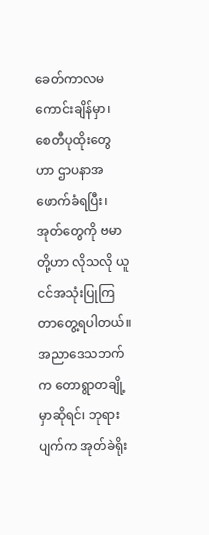ခေတ်ကာလမကောင်းချိန်မှာ၊ စေတီပုထိုးတွေဟာ ဌာပနာအဖောက်ခံရပြီး၊ အုတ်တွေကို ဗမာတို့ဟာ လိုသလို ယူငင်အသုံးပြုကြတာတွေ့ရပါတယ်။ အညာဒေသဘက်က တောရွာတချို့မှာဆိုရင်၊ ဘုရားပျက်က အုတ်ခဲရိုး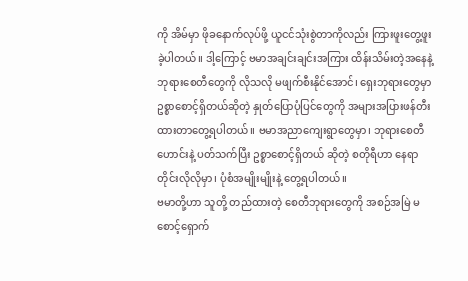ကို အိမ်မှာ ဖိုခနောက်လုပ်ဖို့ ယူငင်သုံးစွဲတာကိုလည်း ကြားဖူးတွေ့ဖူးခဲ့ပါတယ်။ ဒါ့ကြောင့် ဗမာအချင်းချင်းအကြား ထိန်းသိမ်းတဲ့အနေနဲ့ ဘုရားစေတီတွေကို လိုသလို မဖျက်စီးနိုင်အောင်၊ ရှေးဘုရားတွေမှာ ဥစ္စာစောင့်ရှိတယ်ဆိုတဲ့ နှုတ်ပြောပုံပြင်တွေကို အများအပြားဖန်တီးထားတာတွေ့ရပါတယ်။ ဗမာအညာကျေးရွာတွေမှာ၊ ဘုရားစေတီဟောင်းနဲ့ ပတ်သက်ပြီး ဥစ္စာစောင့်ရှိတယ် ဆိုတဲ့ စတိုရီဟာ နေရာတိုင်းလိုလိုမှာ၊ ပုံစံအမျိုးမျိုးနဲ့ တွေ့ရပါတယ်။
ဗမာတို့ဟာ သူတို့ တည်ထားတဲ့ စေတီဘုရားတွေကို အစဉ်အမြဲ မစောင့်ရှောက်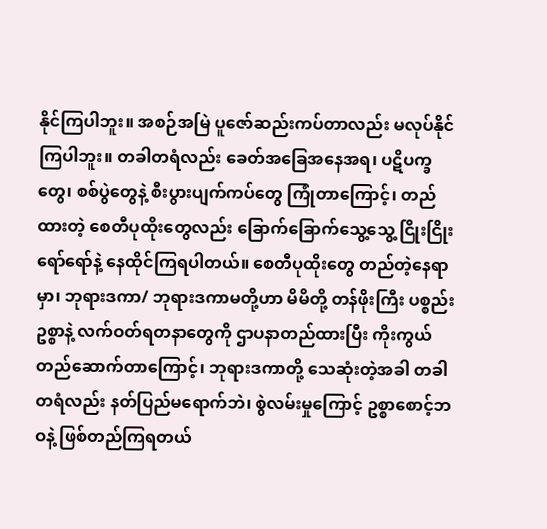နိုင်ကြပါဘူး။ အစဉ်အမြဲ ပူဇော်ဆည်းကပ်တာလည်း မလုပ်နိုင်ကြပါဘူး။ တခါတရံလည်း ခေတ်အခြေအနေအရ၊ ပဋိပက္ခတွေ၊ စစ်ပွဲတွေနဲ့ စီးပွားပျက်ကပ်တွေ ကြုံတာကြောင့်၊ တည်ထားတဲ့ စေတီပုထိုးတွေလည်း ခြောက်ခြောက်သွေ့သွေ့ ငြိုးငြိုးရော်ရော်နဲ့ နေထိုင်ကြရပါတယ်။ စေတီပုထိုးတွေ တည်တဲ့နေရာမှာ၊ ဘုရားဒကာ/ ဘုရားဒကာမတို့ဟာ မိမိတို့ တန်ဖိုးကြီး ပစ္စည်းဥစ္စာနဲ့ လက်ဝတ်ရတနာတွေကို ဌာပနာတည်ထားပြီး ကိုးကွယ်တည်ဆောက်တာကြောင့်၊ ဘုရားဒကာတို့ သေဆုံးတဲ့အခါ တခါတရံလည်း နတ်ပြည်မရောက်ဘဲ၊ စွဲလမ်းမှုကြောင့် ဥစ္စာစောင့်ဘဝနဲ့ ဖြစ်တည်ကြရတယ်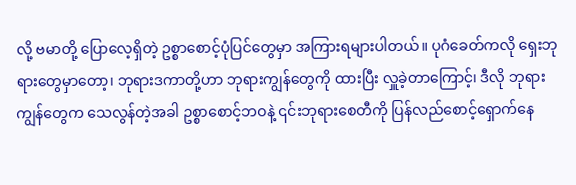လို့ ဗမာတို့ ပြောလေ့ရှိတဲ့ ဥစ္စာစောင့်ပုံပြင်တွေမှာ အကြားရများပါတယ်။ ပုဂံခေတ်ကလို ရှေးဘုရားတွေမှာတော့၊ ဘုရားဒကာတို့ဟာ ဘုရားကျွန်တွေကို ထားပြီး လှူခဲ့တာကြောင့်၊ ဒီလို ဘုရားကျွန်တွေက သေလွန်တဲ့အခါ ဥစ္စာစောင့်ဘဝနဲ့ ၎င်းဘုရားစေတီကို ပြန်လည်စောင့်ရှောက်နေ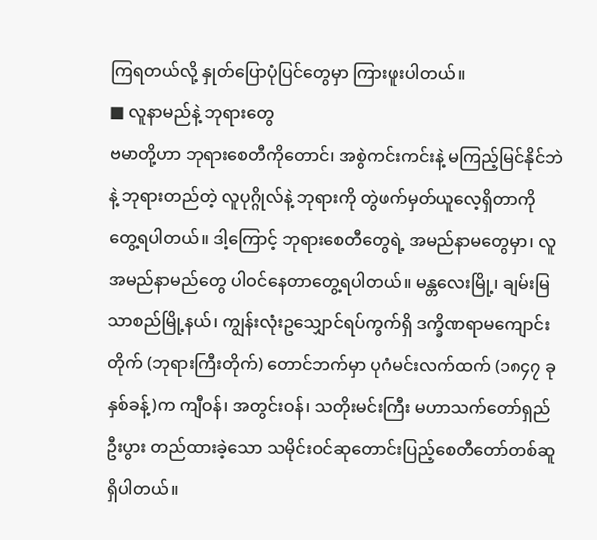ကြရတယ်လို့ နှုတ်ပြောပုံပြင်တွေမှာ ကြားဖူးပါတယ်။
■ လူနာမည်နဲ့ ဘုရားတွေ
ဗမာတို့ဟာ ဘုရားစေတီကိုတောင်၊ အစွဲကင်းကင်းနဲ့ မကြည့်မြင်နိုင်ဘဲနဲ့ ဘုရားတည်တဲ့ လူပုဂ္ဂိုလ်နဲ့ ဘုရားကို တွဲဖက်မှတ်ယူလေ့ရှိတာကို တွေ့ရပါတယ်။ ဒါ့ကြောင့် ဘုရားစေတီတွေရဲ့ အမည်နာမတွေမှာ၊ လူအမည်နာမည်တွေ ပါဝင်နေတာတွေ့ရပါတယ်။ မန္တလေးမြို့၊ ချမ်းမြသာစည်မြို့နယ်၊ ကျွန်းလုံးဥသျှောင်ရပ်ကွက်ရှိ ဒက္ခိဏရာမကျောင်းတိုက် (ဘုရားကြီးတိုက်) တောင်ဘက်မှာ ပုဂံမင်းလက်ထက် (၁၈၄၇ ခုနှစ်ခန့်)က ကျီဝန်၊ အတွင်းဝန်၊ သတိုးမင်းကြီး မဟာသက်တော်ရှည် ဦးပွား တည်ထားခဲ့သော သမိုင်းဝင်ဆုတောင်းပြည့်စေတီတော်တစ်ဆူ ရှိပါတယ်။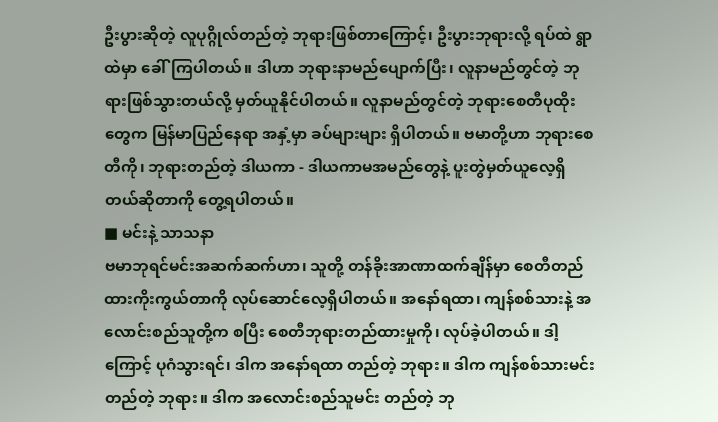ဦးပွားဆိုတဲ့ လူပုဂ္ဂိုလ်တည်တဲ့ ဘုရားဖြစ်တာကြောင့်၊ ဦးပွားဘုရားလို့ ရပ်ထဲ ရွာထဲမှာ ခေါ်ကြပါတယ်။ ဒါဟာ ဘုရားနာမည်ပျောက်ပြီး၊ လူနာမည်တွင်တဲ့ ဘုရားဖြစ်သွားတယ်လို့ မှတ်ယူနိုင်ပါတယ်။ လူနာမည်တွင်တဲ့ ဘုရားစေတီပုထိုးတွေက မြန်မာပြည်နေရာ အနှံ့မှာ ခပ်များများ ရှိပါတယ်။ ဗမာတို့ဟာ ဘုရားစေတီကို၊ ဘုရားတည်တဲ့ ဒါယကာ - ဒါယကာမအမည်တွေနဲ့ ပူးတွဲမှတ်ယူလေ့ရှိတယ်ဆိုတာကို တွေ့ရပါတယ်။
■ မင်းနဲ့ သာသနာ
ဗမာဘုရင်မင်းအဆက်ဆက်ဟာ၊ သူတို့ တန်ခိုးအာဏာထက်ချိန်မှာ စေတီတည်ထားကိုးကွယ်တာကို လုပ်ဆောင်လေ့ရှိပါတယ်။ အနော်ရထာ၊ ကျန်စစ်သားနဲ့ အလောင်းစည်သူတို့က စပြီး စေတီဘုရားတည်ထားမှုကို၊ လုပ်ခဲ့ပါတယ်။ ဒါ့ကြောင့် ပုဂံသွားရင်၊ ဒါက အနော်ရထာ တည်တဲ့ ဘုရား။ ဒါက ကျန်စစ်သားမင်း တည်တဲ့ ဘုရား။ ဒါက အလောင်းစည်သူမင်း တည်တဲ့ ဘု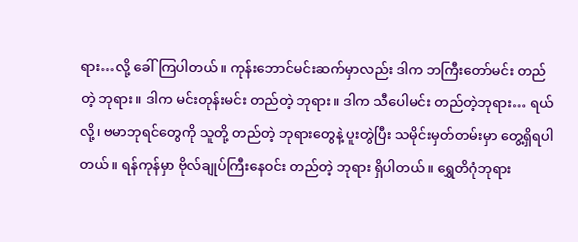ရား…လို့ ခေါ်ကြပါတယ်။ ကုန်းဘောင်မင်းဆက်မှာလည်း ဒါက ဘကြီးတော်မင်း တည်တဲ့ ဘုရား။ ဒါက မင်းတုန်းမင်း တည်တဲ့ ဘုရား။ ဒါက သီပေါမင်း တည်တဲ့ဘုရား… ရယ်လို့၊ ဗမာဘုရင်တွေကို သူတို့ တည်တဲ့ ဘုရားတွေနဲ့ ပူးတွဲပြီး သမိုင်းမှတ်တမ်းမှာ တွေ့ရှိရပါတယ်။ ရန်ကုန်မှာ ဗိုလ်ချုပ်ကြီးနေဝင်း တည်တဲ့ ဘုရား ရှိပါတယ်။ ရွှေတိဂုံဘုရား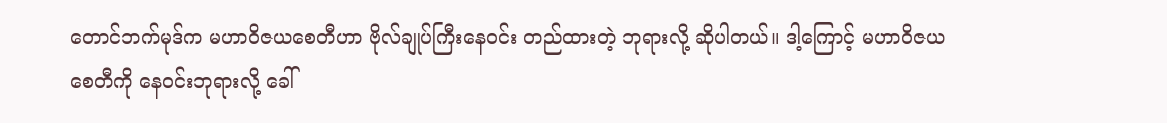တောင်ဘက်မုဒ်က မဟာဝိဇယစေတီဟာ ဗိုလ်ချုပ်ကြီးနေဝင်း တည်ထားတဲ့ ဘုရားလို့ ဆိုပါတယ်။ ဒါ့ကြောင့် မဟာဝိဇယစေတီကို နေဝင်းဘုရားလို့ ခေါ်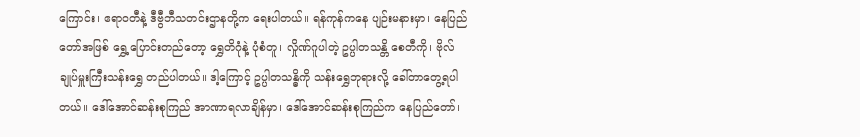ကြောင်း၊ ဧရာဝတီနဲ့ ဒီဗွီဘီသတင်းဌာနတို့က ရေးပါတယ်။ ရန်ကုန်ကနေ ပျဉ်းမနားမှာ၊ နေပြည်တော်အဖြစ် ရွှေ့ပြောင်းတည်တော့ ရွှေတိဂုံနဲ့ ပုံစံတူ၊ လှိုဏ်ဂူပါတဲ့ ဥပ္ပါတသန္တိ စေတီကို၊ ဗိုလ်ချုပ်မှူးကြီးသန်းရွှေ တည်ပါတယ်။ ဒါ့ကြောင့် ဥပ္ပါတသန္ဓိကို သန်းရွှေဘုရားလို့ ခေါ်တာတွေ့ရပါတယ်။ ဒေါ်အောင်ဆန်းစုကြည် အာဏာရလာချိန်မှာ၊ ဒေါ်အောင်ဆန်းစုကြည်က နေပြည်တော်၊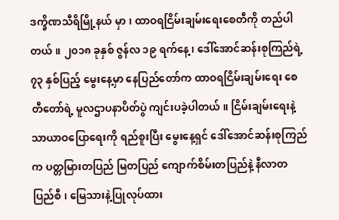ဒက္ခိဏသီရိမြို့နယ် မှာ၊ ထာဝရငြိမ်းချမ်းရေးစေတီကို တည်ပါတယ်။ ၂၀၁၈ ခုနှစ် ဇွန်လ ၁၉ ရက်နေ့၊ ဒေါ်အောင်ဆန်းစုကြည်ရဲ့ ၇၃ နှစ်ပြည့် မွေးနေ့မှာ နေပြည်တော်က ထာဝရငြိမ်းချမ်းရေး စေတီတော်ရဲ့ မူလဌာပနာပိတ်ပွဲ ကျင်းပခဲ့ပါတယ်။ ငြိမ်းချမ်းရေးနဲ့ သာယာဝပြောရေးကို ရည်စူးပြီး မွေးနေ့ရှင် ဒေါ်အောင်ဆန်းစုကြည်က ပတ္တမြားတပြည် မြတပြည် ကျောက်စိမ်းတပြည်နဲ့ နီလာတပြည်စီ၊ မြေသားနဲ့ပြုလုပ်ထား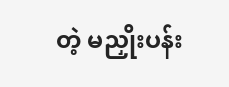တဲ့ မညှိုးပန်း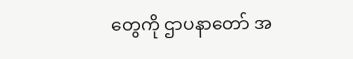တွေကို ဌာပနာတော် အ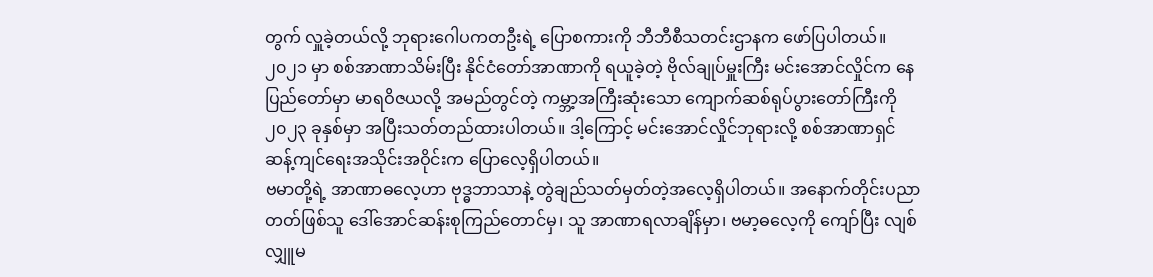တွက် လှူခဲ့တယ်လို့ ဘုရားဂေါပကတဦးရဲ့ ပြောစကားကို ဘီဘီစီသတင်းဌာနက ဖော်ပြပါတယ်။ ၂၀၂၁ မှာ စစ်အာဏာသိမ်းပြီး နိုင်ငံတော်အာဏာကို ရယူခဲ့တဲ့ ဗိုလ်ချုပ်မှူးကြီး မင်းအောင်လှိုင်က နေပြည်တော်မှာ မာရဝိဇယလို့ အမည်တွင်တဲ့ ကမ္ဘာ့အကြီးဆုံးသော ကျောက်ဆစ်ရုပ်ပွားတော်ကြီးကို ၂၀၂၃ ခုနှစ်မှာ အပြီးသတ်တည်ထားပါတယ်။ ဒါ့ကြောင့် မင်းအောင်လှိုင်ဘုရားလို့ စစ်အာဏာရှင်ဆန့်ကျင်ရေးအသိုင်းအဝိုင်းက ပြောလေ့ရှိပါတယ်။
ဗမာတို့ရဲ့ အာဏာဓလေ့ဟာ ဗုဒ္ဓဘာသာနဲ့ တွဲချည်သတ်မှတ်တဲ့အလေ့ရှိပါတယ်။ အနောက်တိုင်းပညာတတ်ဖြစ်သူ ဒေါ်အောင်ဆန်းစုကြည်တောင်မှ၊ သူ အာဏာရလာချိန်မှာ၊ ဗမာ့ဓလေ့ကို ကျော်ပြီး လျစ်လျှူမ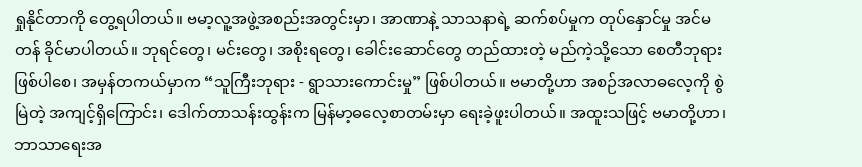ရှုနိုင်တာကို တွေ့ရပါတယ်။ ဗမာ့လူ့အဖွဲ့အစည်းအတွင်းမှာ၊ အာဏာနဲ့ သာသနာရဲ့ ဆက်စပ်မှုက တုပ်နှောင်မှု အင်မတန် ခိုင်မာပါတယ်။ ဘုရင်တွေ၊ မင်းတွေ၊ အစိုးရတွေ၊ ခေါင်းဆောင်တွေ တည်ထားတဲ့ မည်ကဲ့သို့သော စေတီဘုရားဖြစ်ပါစေ၊ အမှန်တကယ်မှာက “သူကြီးဘုရား - ရွာသားကောင်းမှု” ဖြစ်ပါတယ်။ ဗမာတို့ဟာ အစဉ်အလာဓလေ့ကို စွဲမြဲတဲ့ အကျင့်ရှိကြောင်း၊ ဒေါက်တာသန်းထွန်းက မြန်မာ့ဓလေ့စာတမ်းမှာ ရေးခဲ့ဖူးပါတယ်။ အထူးသဖြင့် ဗမာတို့ဟာ၊ ဘာသာရေးအ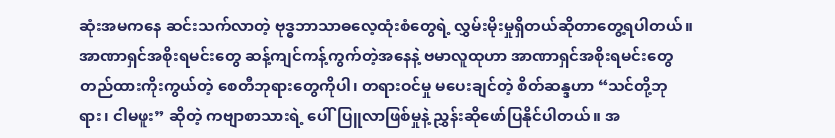ဆုံးအမကနေ ဆင်းသက်လာတဲ့ ဗုဒ္ဓဘာသာဓလေ့ထုံးစံတွေရဲ့ လွှမ်းမိုးမှုရှိတယ်ဆိုတာတွေ့ရပါတယ်။
အာဏာရှင်အစိုးရမင်းတွေ ဆန့်ကျင်ကန့်ကွက်တဲ့အနေနဲ့ ဗမာလူထုဟာ အာဏာရှင်အစိုးရမင်းတွေ တည်ထားကိုးကွယ်တဲ့ စေတီဘုရားတွေကိုပါ၊ တရားဝင်မှု မပေးချင်တဲ့ စိတ်ဆန္ဒဟာ “သင်တို့ဘုရား၊ ငါမဖူး” ဆိုတဲ့ ကဗျာစာသားရဲ့ ပေါ်ပြူလာဖြစ်မှုနဲ့ ညွှန်းဆိုဖော်ပြနိုင်ပါတယ်။ အ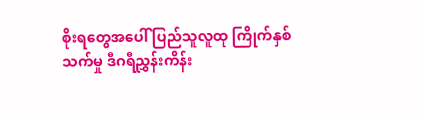စိုးရတွေအပေါ် ပြည်သူလူထု ကြိုက်နှစ်သက်မှု ဒီဂရီညွှန်းကိန်း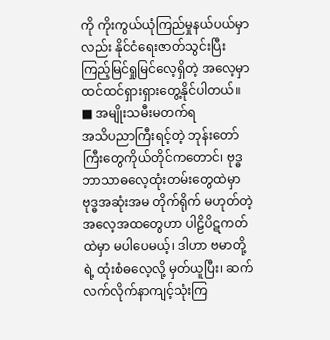ကို ကိုးကွယ်ယုံကြည်မှုနယ်ပယ်မှာလည်း နိုင်ငံရေးဇာတ်သွင်းပြီး ကြည့်မြင်ရှုမြင်လေ့ရှိတဲ့ အလေ့မှာ ထင်ထင်ရှားရှားတွေ့နိုင်ပါတယ်။
■ အမျိုးသမီးမတက်ရ
အသိပညာကြီးရင့်တဲ့ ဘုန်းတော်ကြီးတွေကိုယ်တိုင်ကတောင်၊ ဗုဒ္ဓဘာသာဓလေ့ထုံးတမ်းတွေထဲမှာ ဗုဒ္ဓအဆုံးအမ တိုက်ရိုက် မဟုတ်တဲ့ အလေ့အထတွေဟာ ပါဠိပိဋကတ်ထဲမှာ မပါပေမယ့်၊ ဒါဟာ ဗမာတို့ရဲ့ ထုံးစံဓလေ့လို့ မှတ်ယူပြီး၊ ဆက်လက်လိုက်နာကျင့်သုံးကြ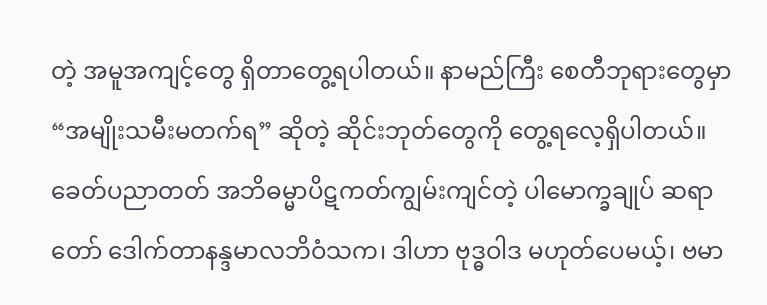တဲ့ အမူအကျင့်တွေ ရှိတာတွေ့ရပါတယ်။ နာမည်ကြီး စေတီဘုရားတွေမှာ “အမျိုးသမီးမတက်ရ” ဆိုတဲ့ ဆိုင်းဘုတ်တွေကို တွေ့ရလေ့ရှိပါတယ်။ ခေတ်ပညာတတ် အဘိဓမ္မာပိဋကတ်ကျွမ်းကျင်တဲ့ ပါမောက္ခချုပ် ဆရာတော် ဒေါက်တာနန္ဒမာလဘိဝံသက၊ ဒါဟာ ဗုဒ္ဓဝါဒ မဟုတ်ပေမယ့်၊ ဗမာ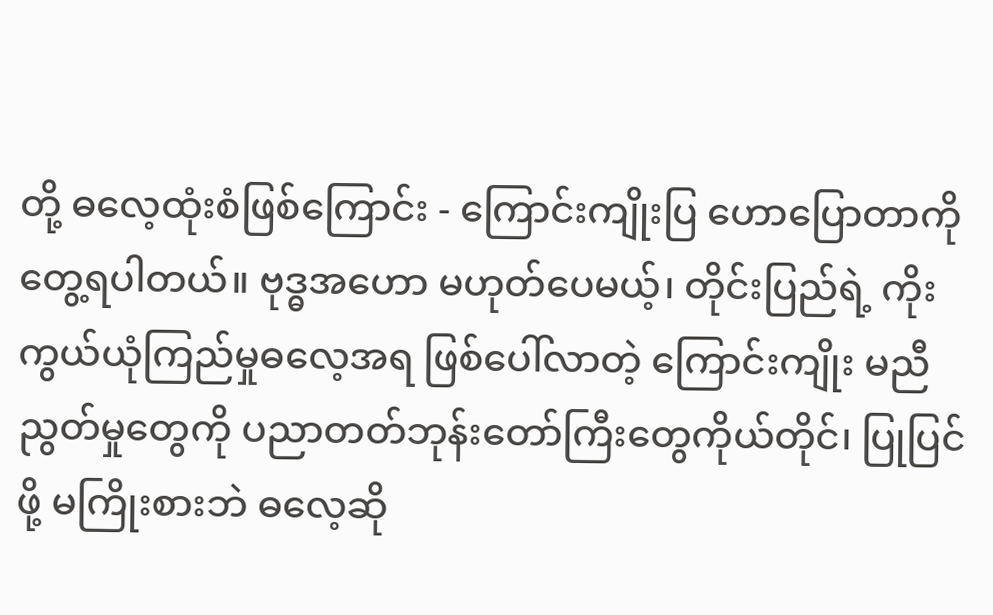တို့ ဓလေ့ထုံးစံဖြစ်ကြောင်း - ကြောင်းကျိုးပြ ဟောပြောတာကို တွေ့ရပါတယ်။ ဗုဒ္ဓအဟော မဟုတ်ပေမယ့်၊ တိုင်းပြည်ရဲ့ ကိုးကွယ်ယုံကြည်မှုဓလေ့အရ ဖြစ်ပေါ်လာတဲ့ ကြောင်းကျိုး မညီညွတ်မှုတွေကို ပညာတတ်ဘုန်းတော်ကြီးတွေကိုယ်တိုင်၊ ပြုပြင်ဖို့ မကြိုးစားဘဲ ဓလေ့ဆို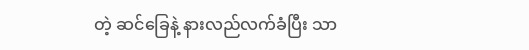တဲ့ ဆင်ခြေနဲ့ နားလည်လက်ခံပြီး သာ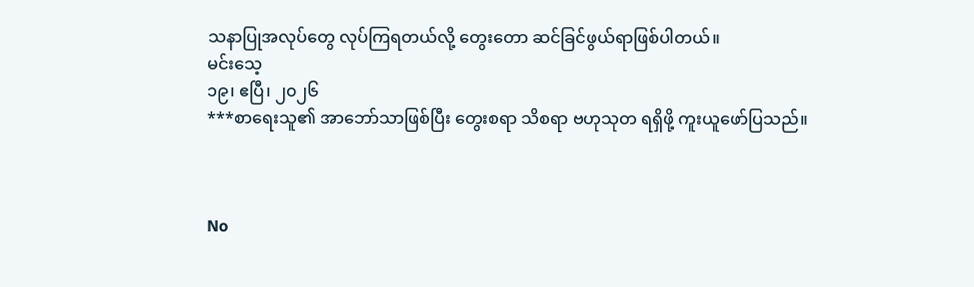သနာပြုအလုပ်တွေ လုပ်ကြရတယ်လို့ တွေးတော ဆင်ခြင်ဖွယ်ရာဖြစ်ပါတယ်။
မင်းသေ့
၁၉၊ ဧပြီ၊ ၂၀၂၆
***စာရေးသူ၏ အာဘော်သာဖြစ်ပြီး တွေးစရာ သိစရာ ဗဟုသုတ ရရှိဖို့ ကူးယူဖော်ပြသည်။



No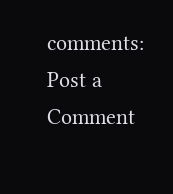comments:
Post a Comment